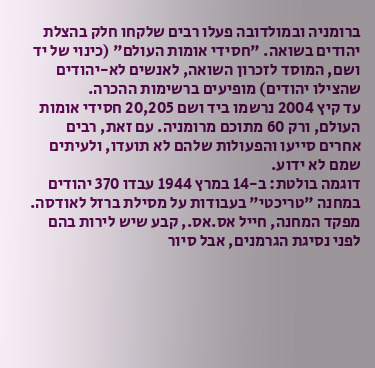ברומניה ובמולדובה פעלו רבים שלקחו חלק בהצלת יהודים בשואה. "חסידי אומות העולם" (כינוי של יד ושם, המוסד לזכרון השואה, לאנשים לא-יהודים שהצילו יהודים) מופיעים ברשימות ההכרה.
עד קיץ 2004 נרשמו ביד ושם 20,205 חסידי אומות העולם, ורק 60 מתוכם מרומניה. עם זאת, רבים אחרים סייעו והפעולות שלהם לא תועדו, ולעיתים שמם לא ידוע.
דוגמה בולטת: ב-14 במרץ 1944 עבדו 370 יהודים במחנה "טריכטי" בעבודות על מסילת ברזל לאודסה. מפקד המחנה, חייל אס.אס., קבע שיש לירות בהם לפני נסיגת הגרמנים, אבל סיור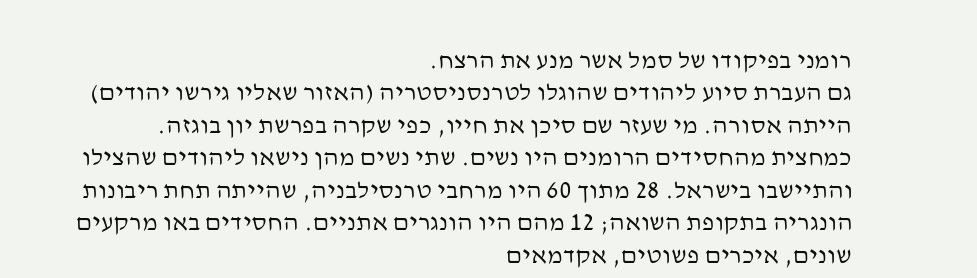רומני בפיקודו של סמל אשר מנע את הרצח.
גם העברת סיוע ליהודים שהוגלו לטרנסניסטריה (האזור שאליו גירשו יהודים) הייתה אסורה. מי שעזר שם סיכן את חייו, כפי שקרה בפרשת יון בוגזה.
כמחצית מהחסידים הרומנים היו נשים. שתי נשים מהן נישאו ליהודים שהצילו והתיישבו בישראל. 28 מתוך 60 היו מרחבי טרנסילבניה, שהייתה תחת ריבונות הונגריה בתקופת השואה; 12 מהם היו הונגרים אתניים. החסידים באו מרקעים שונים, איכרים פשוטים, אקדמאים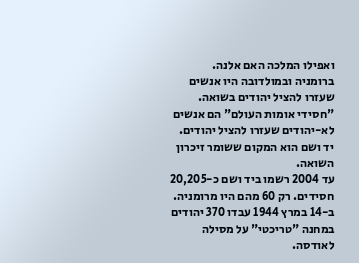ואפילו המלכה האם אלנה.
ברומניה ובמולדובה היו אנשים שעזרו להציל יהודים בשואה. "חסידי אומות העולם" הם אנשים לא-יהודים שעזרו להציל יהודים. יד ושם הוא המקום ששומר זיכרון השואה.
עד 2004 רשמו ביד ושם כ-20,205 חסידים. רק 60 מהם היו מרומניה.
ב-14 במרץ 1944 עבדו 370 יהודים במחנה "טריכטי" על מסילה לאודסה.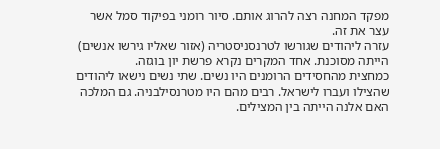מפקד המחנה רצה להרוג אותם. סיור רומני בפיקוד סמל אשר עצר את זה.
עזרה ליהודים שגורשו לטרנסניסטריה (אזור שאליו גירשו אנשים) הייתה מסוכנת. אחד המקרים נקרא פרשת יון בוגזה.
כמחצית מהחסידים הרומנים היו נשים. שתי נשים נישאו ליהודים שהצילו ועברו לישראל. רבים מהם היו מטרנסילבניה. גם המלכה האם אלנה הייתה בין המצילים.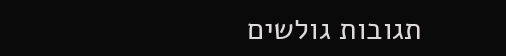תגובות גולשים